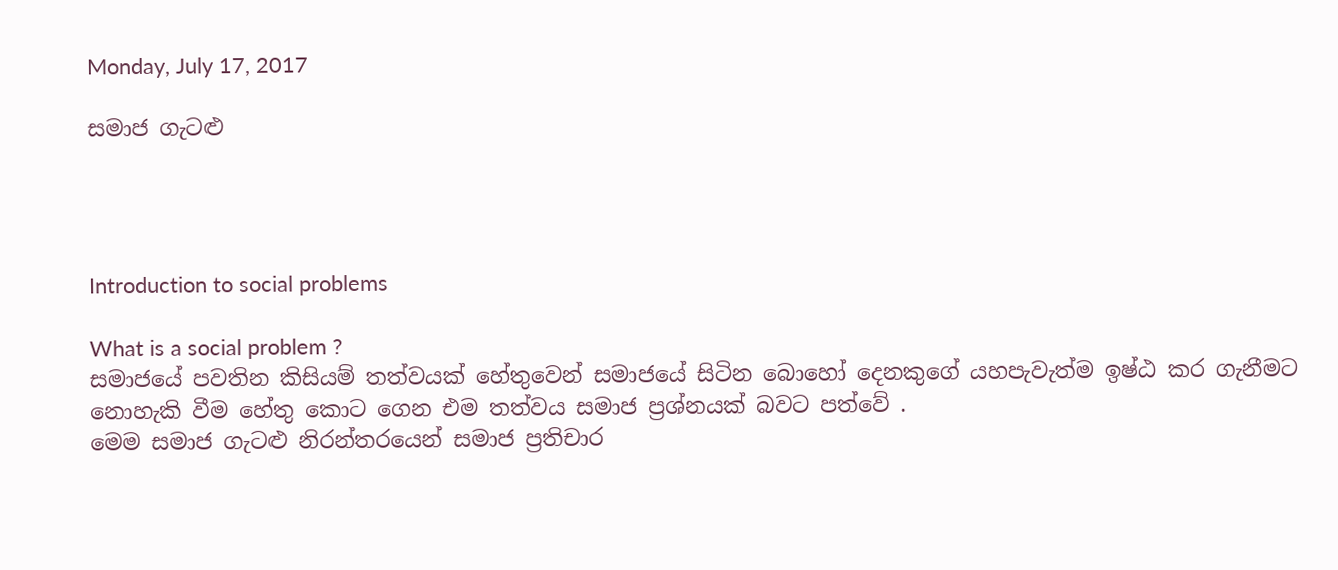Monday, July 17, 2017

සමාජ ගැටළු




Introduction to social problems

What is a social problem ?
සමාජයේ පවතින කිසියම් තත්වයක් හේතුවෙන් සමාජයේ සිටින බොහෝ දෙනකුගේ යහපැවැත්ම ඉෂ්ඨ කර ගැනීමට නොහැකි වීම හේතු කොට ගෙන එම තත්වය සමාජ ප්‍රශ්නයක් බවට පත්වේ .
මෙම සමාජ ගැටළු නිරන්තරයෙන් සමාජ ප්‍රතිචාර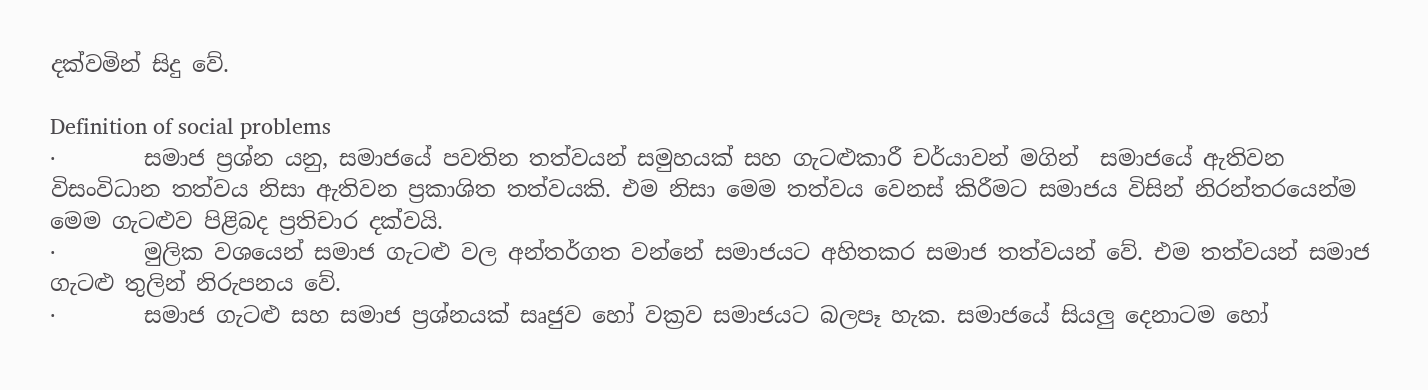දක්වමින් සිදු වේ.

Definition of social problems
·        සමාජ ප්‍රශ්න යනු, සමාජයේ පවතින තත්වයන් සමුහයක් සහ ගැටළුකාරී චර්යාවන් මගින්  සමාජයේ ඇතිවන විසංවිධාන තත්වය නිසා ඇතිවන ප්‍රකාශිත තත්වයකි. එම නිසා මෙම තත්වය වෙනස් කිරීමට සමාජය විසින් නිරන්තරයෙන්ම මෙම ගැටළුව පිළිබද ප්‍රතිචාර දක්වයි.
·        මුලික වශයෙන් සමාජ ගැටළු වල අන්තර්ගත වන්නේ සමාජයට අහිතකර සමාජ තත්වයන් වේ. එම තත්වයන් සමාජ ගැටළු තුලින් නිරුපනය වේ.
·        සමාජ ගැටළු සහ සමාජ ප්‍රශ්නයක් සෘජුව හෝ වක්‍රව සමාජයට බලපෑ හැක. සමාජයේ සියලු දෙනාටම හෝ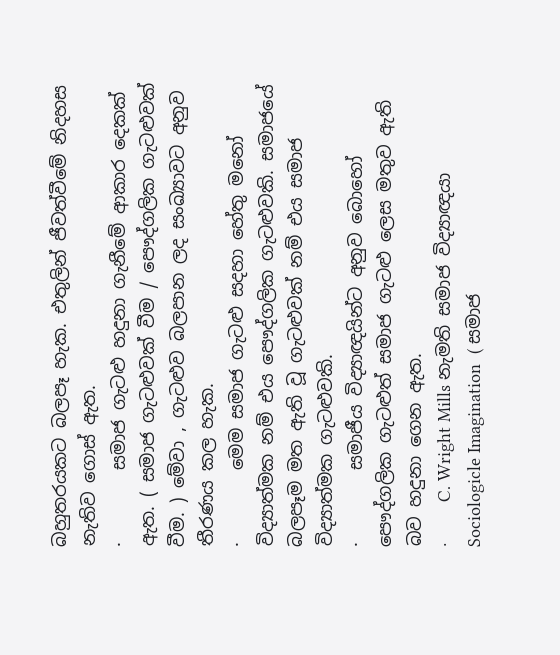බහුතරයකට බලපෑ හැක. එතුලින් ජීවත්වීමේ නිදහස නැතිව ගොස් ඇත.
·        සමාජ ගැටළු හදුනා ගැනීමේ ආකාර දෙකක් ඇත. ( සමාජ ගැටළුවක් වීම / පෞද්ගලික ගැටළුවක් වීම. ) මේවා , ගැටළුව බලපාන ලද සංඛ්‍යාවට අනුව තීරණය කල හැක.
·        මෙම සමාජ ගැටළු සදහා හේතු මනෝ විද්‍යාත්මක නම් එය පෞද්ගලික ගැටළුවකි. සමාජයේ බලපෑම මත ඇති වූ ගැටළුවක් නම් එය සමාජ විද්‍යාත්මක ගැටළුවකි.
·        සමාජීය විද්‍යාඥයින්ට අනුව බොහෝ පෞද්ගලික ගැටළුත් සමාජ ගැටළු ලෙස මතුව ඇති බව හදුනා ගෙන ඇත.
·        C. Wright Mills නැමති සමාජ විද්‍යාඥයා Sociologicle Imagination  ( සමාජ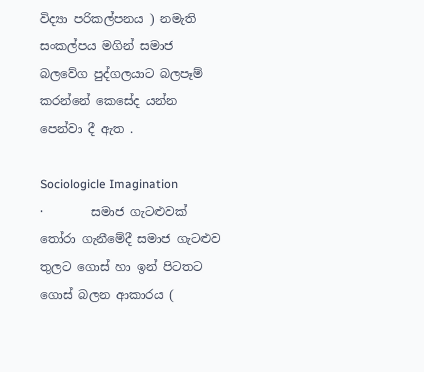විද්‍යා පරිකල්පනය ) නමැති සංකල්පය මගින් සමාජ බලවේග පුද්ගලයාට බලපෑම් කරන්නේ කෙසේද යන්න පෙන්වා දී ඇත .

Sociologicle Imagination
·        සමාජ ගැටළුවක් තෝරා ගැනීමේදී සමාජ ගැටළුව තුලට ගොස් හා ඉන් පිටතට ගොස් බලන ආකාරය (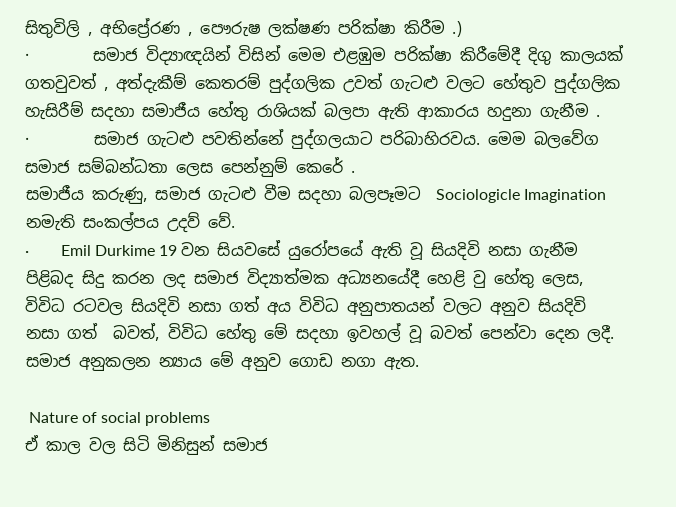සිතුවිලි , අභිප්‍රේරණ , පෞරුෂ ලක්ෂණ පරික්ෂා කිරීම .)
·        සමාජ විද්‍යාඥයින් විසින් මෙම එළඹුම පරික්ෂා කිරීමේදී දිගු කාලයක් ගතවුවත් , අත්දැකීම් කෙතරම් පුද්ගලික උවත් ගැටළු වලට හේතුව පුද්ගලික හැසිරීම් සදහා සමාජීය හේතු රාශියක් බලපා ඇති ආකාරය හදුනා ගැනීම .
·        සමාජ ගැටළු පවතින්නේ පුද්ගලයාට පරිබාහිරවය. මෙම බලවේග සමාජ සම්බන්ධතා ලෙස පෙන්නුම් කෙරේ .
සමාජීය කරුණු, සමාජ ගැටළු වීම සදහා බලපෑමට  Sociologicle Imagination නමැති සංකල්පය උදව් වේ.
·        Emil Durkime 19 වන සියවසේ යුරෝපයේ ඇති වූ සියදිවි නසා ගැනීම  පිළිබද සිදු කරන ලද සමාජ විද්‍යාත්මක අධ්‍යනයේදී හෙළි වු හේතු ලෙස, විවිධ රටවල සියදිවි නසා ගත් අය විවිධ අනුපාතයන් වලට අනුව සියදිවි නසා ගත්  බවත්, විවිධ හේතු මේ සදහා ඉවහල් වූ බවත් පෙන්වා දෙන ලදී.  සමාජ අනුකලන න්‍යාය මේ අනුව ගොඩ නගා ඇත.

 Nature of social problems
ඒ කාල වල සිටි මිනිසුන් සමාජ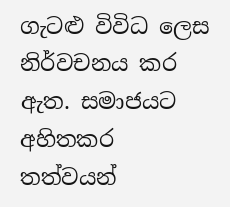ගැටළු විවිධ ලෙස නිර්වචනය කර ඇත. සමාජයට අහිතකර තත්වයන්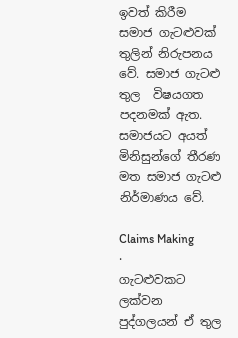ඉවත් කිරීම සමාජ ගැටළුවක් තුලින් නිරුපනය වේ. සමාජ ගැටළු තුල  විෂයගත පදනමක් ඇත. සමාජයට අයත් මිනිසුන්ගේ තීරණ මත සමාජ ගැටළු නිර්මාණය වේ.

Claims Making
·        ගැටළුවකට ලක්වන පුද්ගලයන් ඒ තුල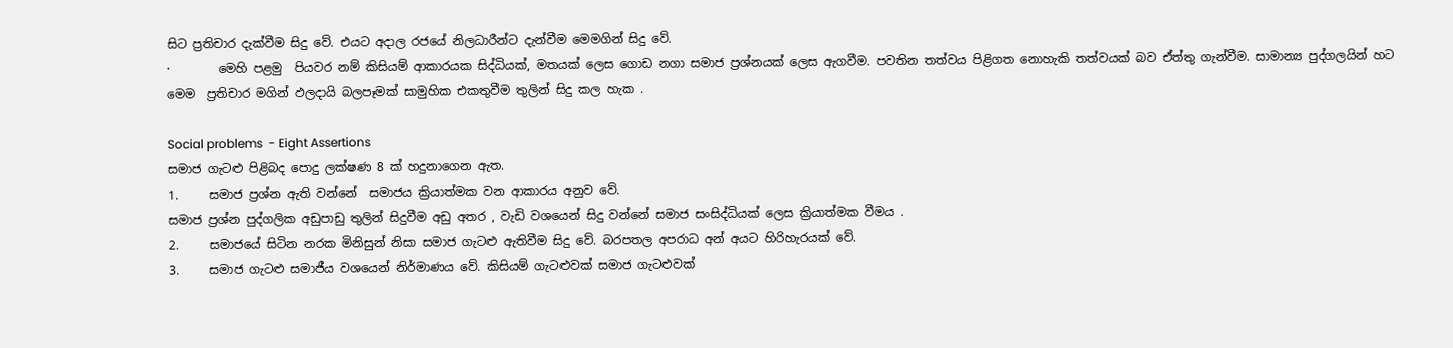සිට ප්‍රතිචාර දැක්වීම සිදු වේ. එයට අදාල රජයේ නිලධාරීන්ට දැන්වීම මෙමගින් සිදු වේ.
·        මෙහි පළමු  පියවර නම් කිසියම් ආකාරයක සිද්ධියක්, මතයක් ලෙස ගොඩ නගා සමාජ ප්‍රශ්නයක් ලෙස ඇගවීම. පවතින තත්වය පිළිගත නොහැකි තත්වයක් බව ඒත්තු ගැන්වීම. සාමාන්‍ය පුද්ගලයින් හට  මෙම  ප්‍රතිචාර මගින් ඵලදායි බලපෑමක් සාමුහික එකතුවීම තුලින් සිදු කල හැක .

Social problems  - Eight Assertions
සමාජ ගැටළු පිළිබද පොදු ලක්ෂණ 8 ක් හදුනාගෙන ඇත.
1.     සමාජ ප්‍රශ්න ඇති වන්නේ  සමාජය ක්‍රියාත්මක වන ආකාරය අනුව වේ.
සමාජ ප්‍රශ්න පුද්ගලික අඩුපාඩු තුලින් සිදුවීම අඩු අතර , වැඩි වශයෙන් සිදු වන්නේ සමාජ සංසිද්ධියක් ලෙස ක්‍රියාත්මක වීමය .
2.     සමාජයේ සිටින නරක මිනිසුන් නිසා සමාජ ගැටළු ඇතිවීම සිදු වේ. බරපතල අපරාධ අන් අයට හිරිහැරයක් වේ.
3.     සමාජ ගැටළු සමාජීය වශයෙන් නිර්මාණය වේ. කිසියම් ගැටළුවක් සමාජ ගැටළුවක්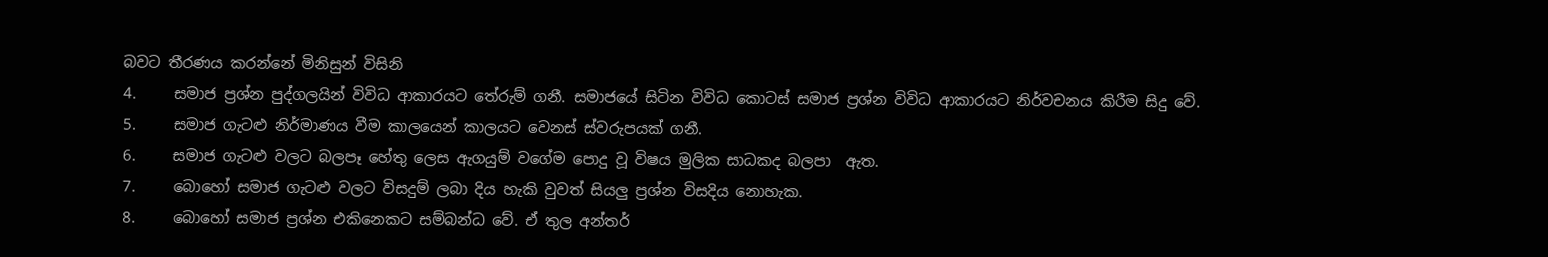බවට තීරණය කරන්නේ මිනිසුන් විසිනි
4.     සමාජ ප්‍රශ්න පුද්ගලයින් විවිධ ආකාරයට තේරුම් ගනී. සමාජයේ සිටින විවිධ කොටස් සමාජ ප්‍රශ්න විවිධ ආකාරයට නිර්වචනය කිරීම සිදු වේ.
5.     සමාජ ගැටළු නිර්මාණය වීම කාලයෙන් කාලයට වෙනස් ස්වරුපයක් ගනී.
6.     සමාජ ගැටළු වලට බලපෑ හේතු ලෙස ඇගයුම් වගේම පොදු වූ විෂය මුලික සාධකද බලපා  ඇත.
7.     බොහෝ සමාජ ගැටළු වලට විසදුම් ලබා දිය හැකි වුවත් සියලු ප්‍රශ්න විසදිය නොහැක.
8.     බොහෝ සමාජ ප්‍රශ්න එකිනෙකට සම්බන්ධ වේ. ඒ තුල අන්තර්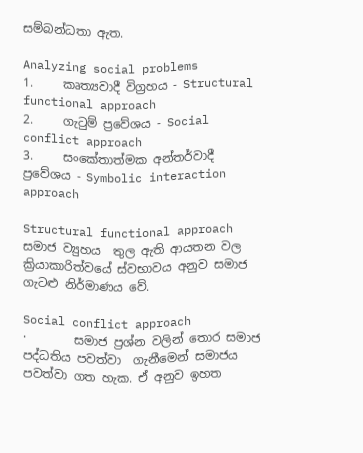සම්බන්ධතා ඇත.

Analyzing social problems
1.     කෘත්‍යවාදී විග්‍රහය - Structural functional approach
2.     ගැටුම් ප්‍රවේශය - Social conflict approach
3.     සංකේතාත්මක අන්තර්වාදී ප්‍රවේශය - Symbolic interaction approach

Structural functional approach
සමාජ ව්‍යුහය  තුල ඇති ආයතන වල ක්‍රියාකාරිත්වයේ ස්වභාවය අනුව සමාජ ගැටළු නිර්මාණය වේ.

Social conflict approach
·        සමාජ ප්‍රශ්න වලින් තොර සමාජ පද්ධතිය පවත්වා  ගැනීමෙන් සමාජය පවත්වා ගත හැක. ඒ අනුව ඉහත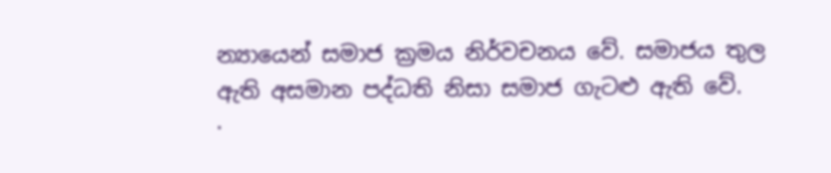න්‍යායෙන් සමාජ ක්‍රමය නිර්වචනය වේ. සමාජය තුල ඇති අසමාන පද්ධති නිසා සමාජ ගැටළු ඇති වේ.
·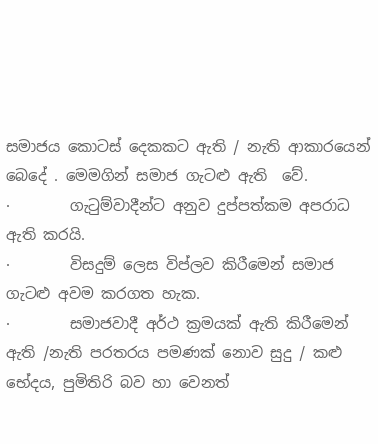සමාජය කොටස් දෙකකට ඇති / නැති ආකාරයෙන් බෙදේ . මෙමගින් සමාජ ගැටළු ඇති  වේ.
·        ගැටුම්වාදීන්ට අනුව දුප්පත්කම අපරාධ ඇති කරයි.
·        විසදුම් ලෙස විප්ලව කිරීමෙන් සමාජ ගැටළු අවම කරගත හැක.
·        සමාජවාදී අර්ථ ක්‍රමයක් ඇති කිරීමෙන් ඇති /නැති පරතරය පමණක් නොව සුදු / කළු භේදය, පුමිතිරි බව හා වෙනත්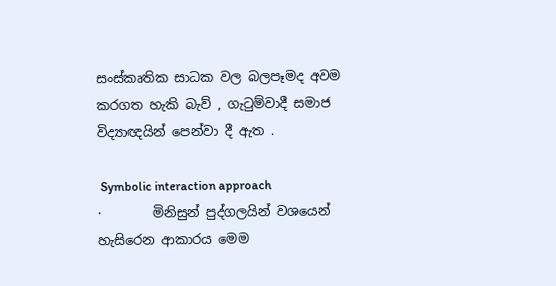සංස්කෘතික සාධක වල බලපෑමද අවම කරගත හැකි බැව් , ගැටුම්වාදී සමාජ විද්‍යාඥයින් පෙන්වා දී ඇත .

 Symbolic interaction approach
·        මිනිසුන් පුද්ගලයින් වශයෙන් හැසිරෙන ආකාරය මෙම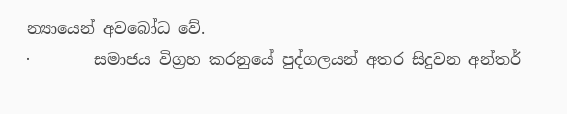න්‍යායෙන් අවබෝධ වේ.
·        සමාජය විග්‍රහ කරනුයේ පුද්ගලයන් අතර සිදුවන අන්තර්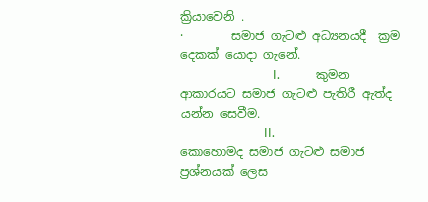ක්‍රියාවෙනි .
·        සමාජ ගැටළු අධ්‍යනයදී  ක්‍රම දෙකක් යොදා ගැනේ.
                               I.            කුමන ආකාරයට සමාජ ගැටළු පැතිරී ඇත්ද යන්න සෙවීම.
                            II.            කොහොමද සමාජ ගැටළු සමාජ ප්‍රශ්නයක් ලෙස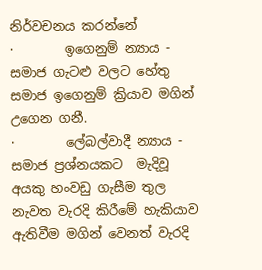නිර්වචනය කරන්නේ
·        ඉගෙනුම් න්‍යාය - සමාජ ගැටළු වලට හේතු සමාජ ඉගෙනුම් ක්‍රියාව මගින් උගෙන ගනී.
·        ලේබල්වාදී න්‍යාය - සමාජ ප්‍රශ්නයකට  මැදිවූ අයකු හංවඩු ගැසීම තුල නැවත වැරදි කිරීමේ හැකියාව ඇතිවීම මගින් වෙනත් වැරදි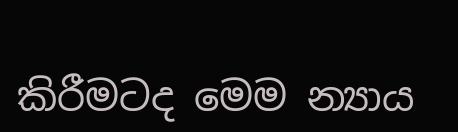කිරීමටද මෙම න්‍යාය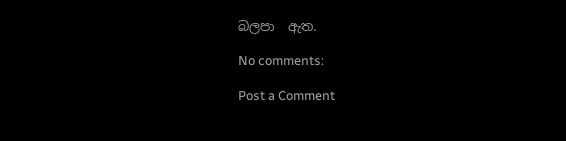බලපා  ඇත.

No comments:

Post a Comment